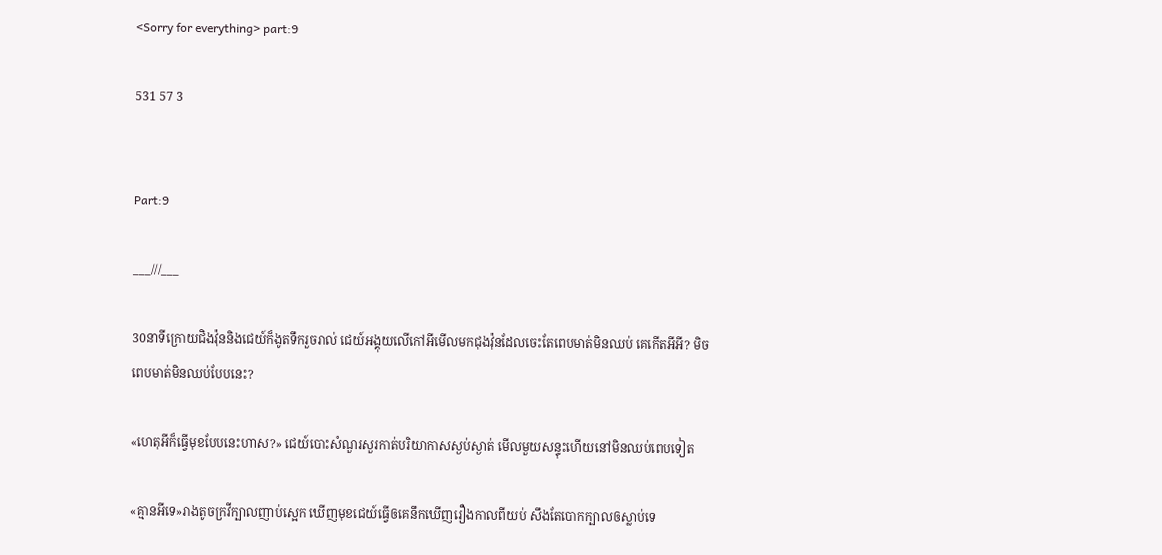<Sorry for everything> part:9

531 57 3


Part:9

___///___

30នាទីក្រោយជិងវ៉ុននិងជេយ៍ក៏ងូតទឹករួចរាល់ ជេយ៍អង្គុយលើកៅអីមើលមកជុងវ៉ុនដែលចេះតែពេបមាត់មិនឈប់ គេកើតអីអី? មិចពេបមាត់មិនឈប់បែបនេះ?

«ហេតុអីក៏ធ្វើមុខបែបនេះហាស?» ជេយ៍បោះសំណួរសួរកាត់បរិយាកាសស្ងប់ស្ងាត់ មើលមួយសន្ទុះហើយនៅមិនឈប់ពេបទៀត

«គ្មានអីទេ»រាងតូចក្រវីក្បាលញាប់ស្អេក ឃើញមុខជេយ៍ធ្វើឲគេនឹកឃើញរឿងកាលពីយប់ សឹងតែបោកក្បាលឲស្លាប់ទេ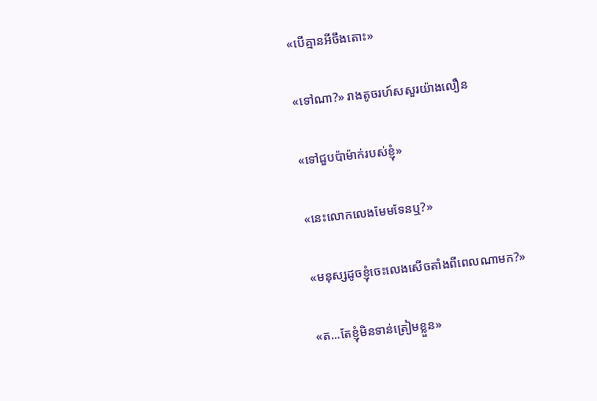«បើគ្មានអីចឹងតោះ»

«ទៅណា?» រាងតូចរហ៍សសួរយ៉ាងលឿន

«ទៅជួបប៉ាម៉ាក់របស់ខ្ញុំ»

«នេះលោកលេងមែមទែនឬ?»

«មនុស្សដូចខ្ញុំចេះលេងសើចតាំងពីពេលណាមក?»

«ត...តែខ្ញុំមិនទាន់ត្រៀមខ្លួន»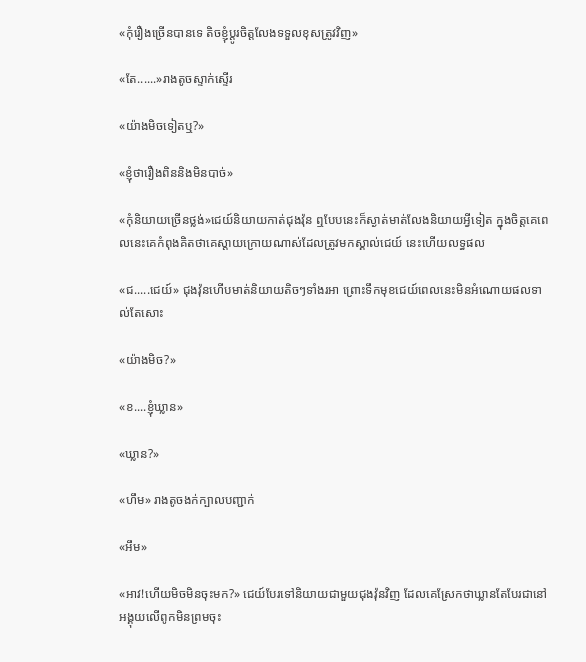«កុំរឿងច្រើនបានទេ តិចខ្ញុំប្តូរចិត្តលែងទទួលខុសត្រូវវិញ»

«តែ......»រាងតូចស្ទាក់ស្ទើរ

«យ៉ាងមិចទៀតឬ?»

«ខ្ញុំថារឿងពិននិងមិនបាច់»

«កុំនិយាយច្រើនថ្លង់»ជេយ៍និយាយកាត់ជុងវ៉ុន ឮបែបនេះក៏ស្ងាត់មាត់លែងនិយាយអ្វីទៀត ក្នុងចិត្តគេពេលនេះគេកំពុងគិតថាគេស្តាយក្រោយណាស់ដែលត្រូវមកស្គាល់ជេយ៍ នេះហើយលទ្ធផល

«ជ.....ជេយ៍» ជុងវ៉ុនហើបមាត់និយាយតិចៗទាំងរអា ព្រោះទឹកមុខជេយ៍ពេលនេះមិនអំណោយផលទាល់តែសោះ

«យ៉ាងមិច?»

«ខ....ខ្ញុំឃ្លាន»

«ឃ្លាន?»

«ហឹម» រាងតូចងក់ក្បាលបញ្ជាក់

«អឹម»

«អាវ!ហើយមិចមិនចុះមក?» ជេយ៍បែរទៅនិយាយជាមួយជុងវ៉ុនវិញ ដែលគេស្រែកថាឃ្លានតែបែរជានៅអង្គុយលើពូកមិនព្រមចុះ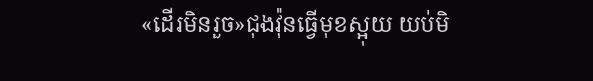«ដើរមិនរួច»ជុងវ៉ុនធ្វើមុខស្អុយ យប់មិ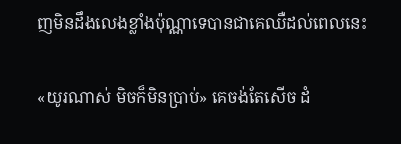ញមិនដឹងលេងខ្លាំងប៉ុណ្ណាទេបានជាគេឈឺដល់ពេលនេះ

«យូរណាស់ មិចក៏មិនប្រាប់» គេចង់តែសើច ដំ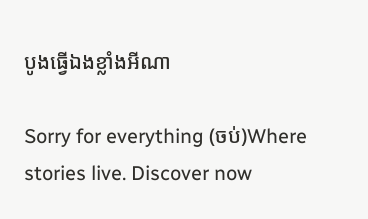បូងធ្វើឯងខ្លាំងអីណា

Sorry for everything (ចប់)Where stories live. Discover now